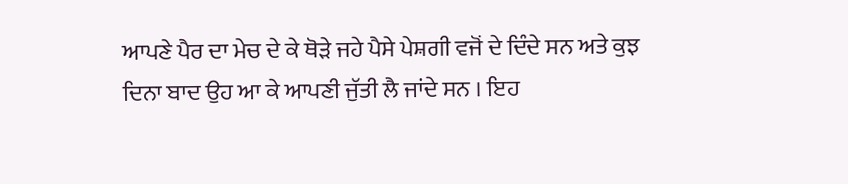ਆਪਣੇ ਪੈਰ ਦਾ ਮੇਚ ਦੇ ਕੇ ਥੋੜੇ ਜਹੇ ਪੈਸੇ ਪੇਸ਼ਗੀ ਵਜੋਂ ਦੇ ਦਿੰਦੇ ਸਨ ਅਤੇ ਕੁਝ ਦਿਨਾ ਬਾਦ ਉਹ ਆ ਕੇ ਆਪਣੀ ਜੁੱਤੀ ਲੈ ਜਾਂਦੇ ਸਨ । ਇਹ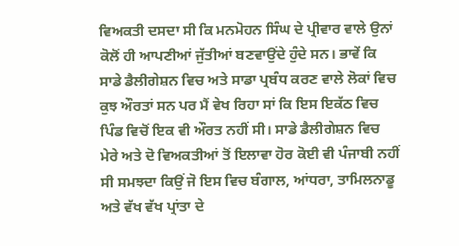ਵਿਅਕਤੀ ਦਸਦਾ ਸੀ ਕਿ ਮਨਮੋਹਨ ਸਿੰਘ ਦੇ ਪ੍ਰੀਵਾਰ ਵਾਲੇ ਉਨਾਂ ਕੋਲੋਂ ਹੀ ਆਪਣੀਆਂ ਜੁੱਤੀਆਂ ਬਣਵਾਉਂਦੇ ਹੁੰਦੇ ਸਨ। ਭਾਵੇਂ ਕਿ ਸਾਡੇ ਡੈਲੀਗੇਸ਼ਨ ਵਿਚ ਅਤੇ ਸਾਡਾ ਪ੍ਰਬੰਧ ਕਰਣ ਵਾਲੇ ਲੋਕਾਂ ਵਿਚ ਕੁਝ ਔਰਤਾਂ ਸਨ ਪਰ ਮੈਂ ਵੇਖ ਰਿਹਾ ਸਾਂ ਕਿ ਇਸ ਇਕੱਠ ਵਿਚ ਪਿੰਡ ਵਿਚੋਂ ਇਕ ਵੀ ਔਰਤ ਨਹੀਂ ਸੀ। ਸਾਡੇ ਡੈਲੀਗੇਸ਼ਨ ਵਿਚ ਮੇਰੇ ਅਤੇ ਦੋ ਵਿਅਕਤੀਆਂ ਤੋਂ ਇਲਾਵਾ ਹੋਰ ਕੋਈ ਵੀ ਪੰਜਾਬੀ ਨਹੀਂ ਸੀ ਸਮਝਦਾ ਕਿਉਂ ਜੋ ਇਸ ਵਿਚ ਬੰਗਾਲ, ਆਂਧਰਾ, ਤਾਮਿਲਨਾਡੂ ਅਤੇ ਵੱਖ ਵੱਖ ਪ੍ਰਾਂਤਾ ਦੇ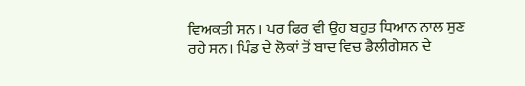ਵਿਅਕਤੀ ਸਨ । ਪਰ ਫਿਰ ਵੀ ਉਹ ਬਹੁਤ ਧਿਆਨ ਨਾਲ ਸੁਣ ਰਹੇ ਸਨ। ਪਿੰਡ ਦੇ ਲੋਕਾਂ ਤੋਂ ਬਾਦ ਵਿਚ ਡੈਲੀਗੇਸ਼ਨ ਦੇ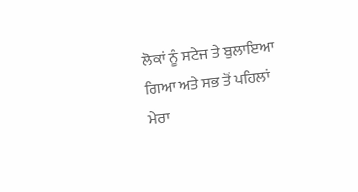ਲੋਕਾਂ ਨੂੰ ਸਟੇਜ ਤੇ ਬੁਲਾਇਆ ਗਿਆ ਅਤੇ ਸਭ ਤੋਂ ਪਹਿਲਾਂ ਮੇਰਾ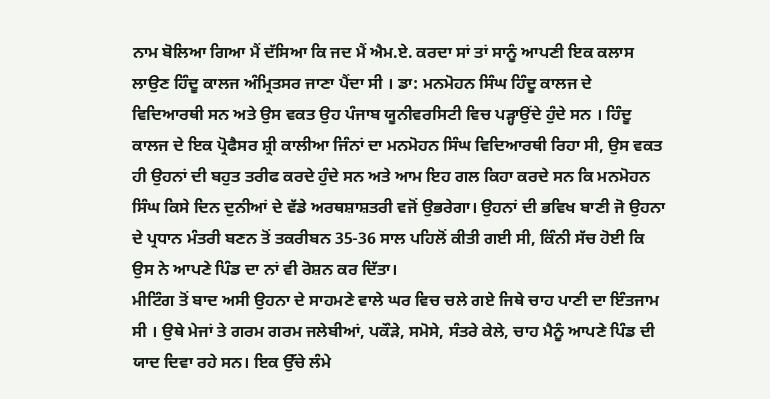ਨਾਮ ਬੋਲਿਆ ਗਿਆ ਮੈਂ ਦੱਸਿਆ ਕਿ ਜਦ ਮੈਂ ਐਮ.ਏ. ਕਰਦਾ ਸਾਂ ਤਾਂ ਸਾਨੂੰ ਆਪਣੀ ਇਕ ਕਲਾਸ ਲਾਉਣ ਹਿੰਦੂ ਕਾਲਜ ਅੰਮ੍ਰਿਤਸਰ ਜਾਣਾ ਪੈਂਦਾ ਸੀ । ਡਾ: ਮਨਮੋਹਨ ਸਿੰਘ ਹਿੰਦੂ ਕਾਲਜ ਦੇ ਵਿਦਿਆਰਥੀ ਸਨ ਅਤੇ ਉਸ ਵਕਤ ਉਹ ਪੰਜਾਬ ਯੂਨੀਵਰਸਿਟੀ ਵਿਚ ਪੜ੍ਹਾਉਂਦੇ ਹੁੰਦੇ ਸਨ । ਹਿੰਦੂ ਕਾਲਜ ਦੇ ਇਕ ਪ੍ਰੋਫੈਸਰ ਸ਼੍ਰੀ ਕਾਲੀਆ ਜਿੰਨਾਂ ਦਾ ਮਨਮੋਹਨ ਸਿੰਘ ਵਿਦਿਆਰਥੀ ਰਿਹਾ ਸੀ, ਉਸ ਵਕਤ ਹੀ ਉਹਨਾਂ ਦੀ ਬਹੁਤ ਤਰੀਫ ਕਰਦੇ ਹੁੰਦੇ ਸਨ ਅਤੇ ਆਮ ਇਹ ਗਲ ਕਿਹਾ ਕਰਦੇ ਸਨ ਕਿ ਮਨਮੋਹਨ ਸਿੰਘ ਕਿਸੇ ਦਿਨ ਦੁਨੀਆਂ ਦੇ ਵੱਡੇ ਅਰਥਸ਼ਾਸ਼ਤਰੀ ਵਜੋਂ ਉਭਰੇਗਾ। ਉਹਨਾਂ ਦੀ ਭਵਿਖ ਬਾਣੀ ਜੋ ਉਹਨਾ ਦੇ ਪ੍ਰਧਾਨ ਮੰਤਰੀ ਬਣਨ ਤੋਂ ਤਕਰੀਬਨ 35-36 ਸਾਲ ਪਹਿਲੋਂ ਕੀਤੀ ਗਈ ਸੀ, ਕਿੰਨੀ ਸੱਚ ਹੋਈ ਕਿ ਉਸ ਨੇ ਆਪਣੇ ਪਿੰਡ ਦਾ ਨਾਂ ਵੀ ਰੋਸ਼ਨ ਕਰ ਦਿੱਤਾ।
ਮੀਟਿੰਗ ਤੋਂ ਬਾਦ ਅਸੀ ਉਹਨਾ ਦੇ ਸਾਹਮਣੇ ਵਾਲੇ ਘਰ ਵਿਚ ਚਲੇ ਗਏ ਜਿਥੇ ਚਾਹ ਪਾਣੀ ਦਾ ਇੰਤਜਾਮ ਸੀ । ਉਥੇ ਮੇਜਾਂ ਤੇ ਗਰਮ ਗਰਮ ਜਲੇਬੀਆਂ, ਪਕੌੜੇ, ਸਮੋਸੇ, ਸੰਤਰੇ ਕੇਲੇ, ਚਾਹ ਮੈਨੂੰ ਆਪਣੇ ਪਿੰਡ ਦੀ ਯਾਦ ਦਿਵਾ ਰਹੇ ਸਨ। ਇਕ ਉੱਚੇ ਲੰਮੇ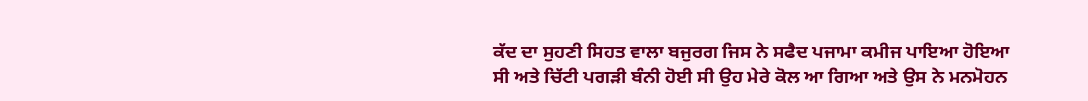ਕੱਦ ਦਾ ਸੁਹਣੀ ਸਿਹਤ ਵਾਲਾ ਬਜੁਰਗ ਜਿਸ ਨੇ ਸਫੈਦ ਪਜਾਮਾ ਕਮੀਜ ਪਾਇਆ ਹੋਇਆ ਸੀ ਅਤੇ ਚਿੱਟੀ ਪਗੜੀ ਬੰਨੀ ਹੋਈ ਸੀ ਉਹ ਮੇਰੇ ਕੋਲ ਆ ਗਿਆ ਅਤੇ ਉਸ ਨੇ ਮਨਮੋਹਨ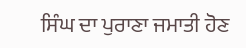ਸਿੰਘ ਦਾ ਪੁਰਾਣਾ ਜਮਾਤੀ ਹੋਣ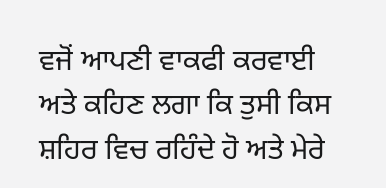ਵਜੋਂ ਆਪਣੀ ਵਾਕਫੀ ਕਰਵਾਈ ਅਤੇ ਕਹਿਣ ਲਗਾ ਕਿ ਤੁਸੀ ਕਿਸ ਸ਼ਹਿਰ ਵਿਚ ਰਹਿੰਦੇ ਹੋ ਅਤੇ ਮੇਰੇ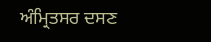ਅੰਮ੍ਰਿਤਸਰ ਦਸਣ